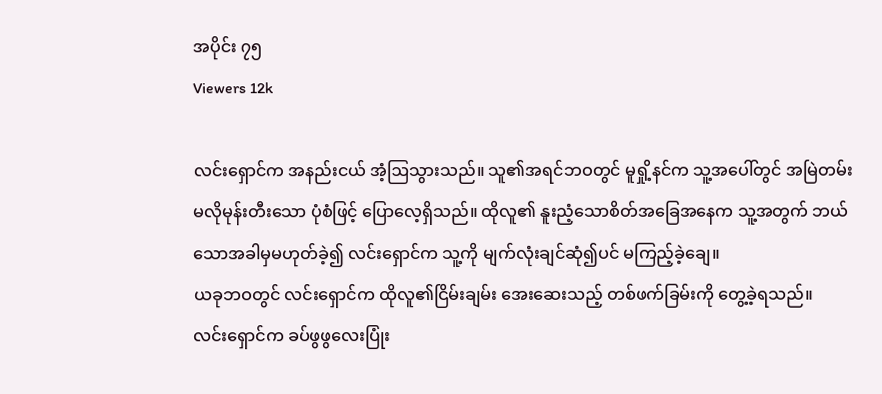အပိုင်း ၇၅
Viewers 12k

လင်းရှောင်က အနည်းငယ် အံ့ဩသွားသည်။ သူ၏အရင်ဘဝတွင် မူရှို့နင်က သူ့အပေါ်တွင် အမြဲတမ်း မလိုမုန်းတီးသော ပုံစံဖြင့် ပြောလေ့ရှိသည်။ ထိုလူ၏ နူးညံ့သောစိတ်အခြေအနေက သူ့အတွက် ဘယ်သောအခါမှမဟုတ်ခဲ့၍ လင်းရှောင်က သူ့ကို မျက်လုံးချင်ဆုံ၍ပင် မကြည့်ခဲ့ချေ။
ယခုဘဝတွင် လင်းရှောင်က ထိုလူ၏ငြိမ်းချမ်း အေးဆေးသည့် တစ်ဖက်ခြမ်းကို တွေ့ခဲ့ရသည်။
လင်းရှောင်က ခပ်ဖွဖွလေးပြုံး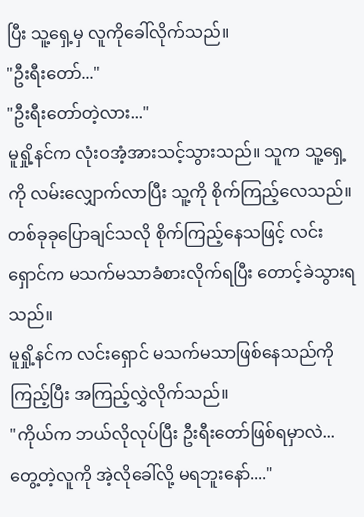ပြီး သူ့ရှေ့မှ လူကိုခေါ်လိုက်သည်။
"ဦးရီးတော်..."
"ဦးရီးတော်တဲ့လား..."
မူရှို့နင်က လုံးဝအံ့အားသင့်သွားသည်။ သူက သူ့ရှေ့ကို လမ်းလျှောက်လာပြီး သူ့ကို စိုက်ကြည့်လေသည်။
တစ်ခုခုပြောချင်သလို စိုက်ကြည့်နေသဖြင့် လင်းရှောင်က မသက်မသာခံစားလိုက်ရပြီး တောင့်ခဲသွားရသည်။
မူရှို့နင်က လင်းရှောင် မသက်မသာဖြစ်နေသည်ကိုကြည့်ပြီး အကြည့်လွှဲလိုက်သည်။
"ကိုယ်က ဘယ်လိုလုပ်ပြီး ဦးရီးတော်ဖြစ်ရမှာလဲ... တွေ့တဲ့လူကို အဲ့လိုခေါ်လို့ မရဘူးနော်...."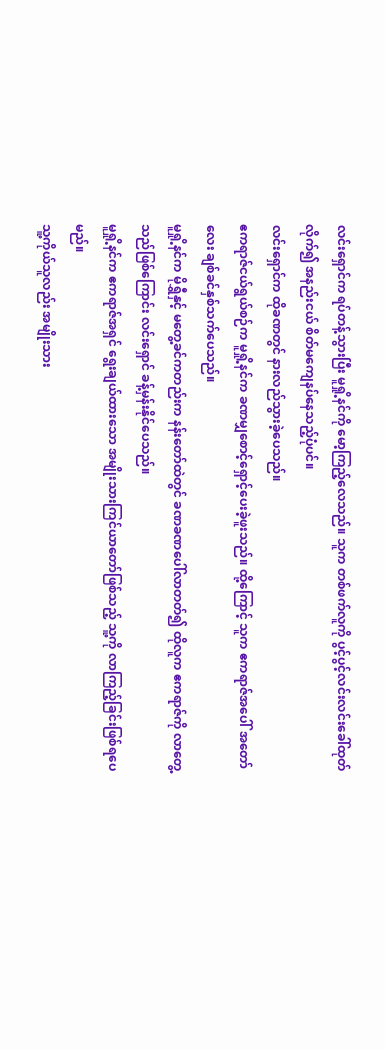လင်းရှောင်က ရပ်တန့်သွားပြီး မူရှို့နင်ကို မော့ကြည့်လေသည်။ သူက တစ်ဖက်လူကို ပွင့်ပွင့်လင်းလင်းခေါ်ထုတ်လိုက်၍ အနည်းငယ် စိတ်မကျေနပ်နေသည့်ပုံပင်။
လင်းရှောင်က ထိုခဏတွင် နားလည်သွားခဲ့ပေသည်။
ဧကရာဇ်ငယ်ရွယ်စဉ်က မူရှို့နင်က ခဏမျှစောင့်ရှောင့်ပေးခဲ့ဖူးသည်။ ထို့ကြောင့် သူက ဧကရာဇ်အပေါ် အတော်လေး ချစ်ခင်နှစ်သက်ပေသည်။
မူရှို့နင်က မိုရွှီနှင့် မတွေ့ခင်ကတည်းက နန်းတော်ထဲတွင် ခဏခဏပေါ်လာတတ်၍ ထိုလူက ဧကရာဇ်ကို လာတွေ့သည်ဖြစ်ကြောင်း လင်းရှောင် ခန့်မှန်းနိုင်ပေသည်။
မူရှို့နင်က ဧကရာဇ်အရှင် ရွေးချယ်ထားသော အမျိုးသားကြင်ယာတော်ဖြစ်သည့် သူ့ကို လာကြည့်ခြင်းဖြစ်ရပေမည်။
သူ့ကိုယ်သူလည်း အမျိုးသား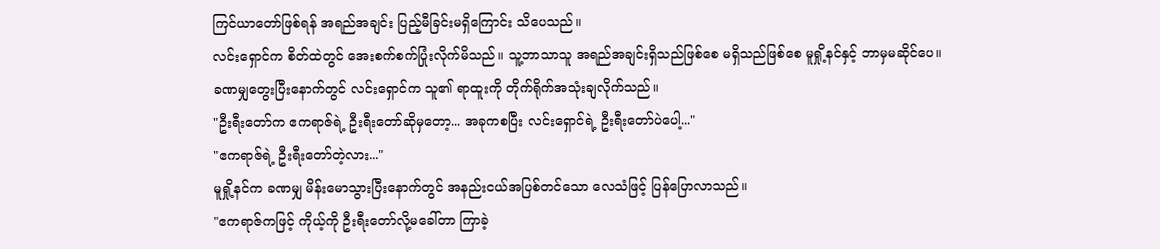ကြင်ယာတော်ဖြစ်ရန် အရည်အချင်း ပြည့်မီခြင်းမရှိကြောင်း သိပေသည်။
လင်းရှောင်က စိတ်ထဲတွင် အေးစက်စက်ပြုံးလိုက်မိသည်။ သူ့ဘာသာသူ အရည်အချင်းရှိသည်ဖြစ်စေ မရှိသည်ဖြစ်စေ မူရှို့နင်နှင့် ဘာမှမဆိုင်ပေ။
ခဏမျှတွေးပြီးနောက်တွင် လင်းရှောင်က သူ၏ ရာထူးကို တိုက်ရိုက်အသုံးချလိုက်သည်။
"ဦးရီးတော်က ဧကရာဇ်ရဲ့ ဦးရီးတော်ဆိုမှတော့... အခုကစပြီး လင်းရှောင်ရဲ့ ဦးရီးတော်ပဲပေါ့..."
"ဧကရာဇ်ရဲ့ ဦးရီးတော်တဲ့လား..."
မူရှို့နင်က ခဏမျှ မိန်းမောသွားပြီးနောက်တွင် အနည်းငယ်အပြစ်တင်သော လေသံဖြင့် ပြန်ပြောလာသည်။
"ဧကရာဇ်ကဖြင့် ကိုယ့်ကို ဦးရီးတော်လို့မခေါ်တာ ကြာခဲ့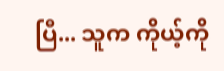ပြီ... သူက ကိုယ့်ကို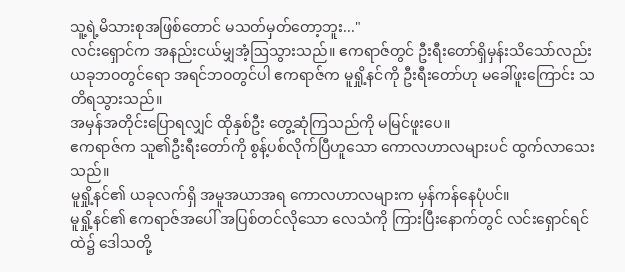သူ့ရဲ့မိသားစုအဖြစ်တောင် မသတ်မှတ်တော့ဘူး..."
လင်းရှောင်က အနည်းငယ်မျှအံ့ဩသွားသည်။ ဧကရာဇ်တွင် ဦးရီးတော်ရှိမှန်းသိသော်လည်း ယခုဘဝတွင်ရော အရင်ဘဝတွင်ပါ ဧကရာဇ်က မူရှို့နင်ကို ဦးရီးတော်ဟု မခေါ်ဖူးကြောင်း သတိရသွားသည်။
အမှန်အတိုင်းပြောရလျှင် ထိုနှစ်ဦး တွေ့ဆုံကြသည်ကို မမြင်ဖူးပေ။
ဧကရာဇ်က သူ၏ဦးရီးတော်ကို စွန့်ပစ်လိုက်ပြီဟူသော ကောလဟာလများပင် ထွက်လာသေးသည်။
မူရှို့နင်၏ ယခုလက်ရှိ အမူအယာအရ ကောလဟာလများက မှန်ကန်နေပုံပင်။
မူရှို့နင်၏ ဧကရာဇ်အပေါ် အပြစ်တင်လိုသော လေသံကို ကြားပြီးနောက်တွင် လင်းရှောင်ရင်ထဲ၌ ဒေါသတို့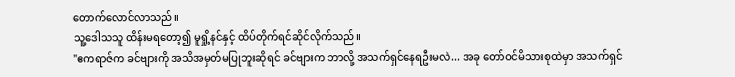တောက်လောင်လာသည်။
သူ့ဒေါသသူ ထိန်းမရတော့၍ မူရှို့နင်နှင့် ထိပ်တိုက်ရင်ဆိုင်လိုက်သည်။
"ဧကရာဇ်က ခင်ဗျားကို အသိအမှတ်မပြုဘူးဆိုရင် ခင်ဗျားက ဘာလို့ အသက်ရှင်နေရဦးမလဲ... အခု တော်ဝင်မိသားစုထဲမှာ အသက်ရှင်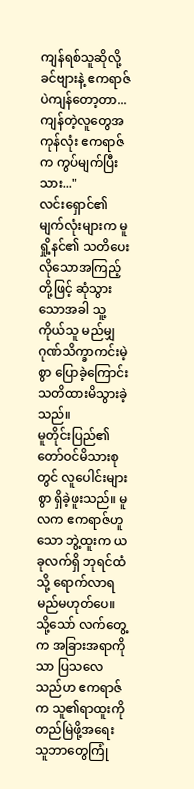ကျန်ရစ်သူဆိုလို့ ခင်ဗျားနဲ့ ဧကရာဇ်ပဲကျန်တော့တာ... ကျန်တဲ့လူတွေအကုန်လုံး ဧကရာဇ်က ကွပ်မျက်ပြီးသား..."
လင်းရှောင်၏ မျက်လုံးများက မူရှို့နင်၏ သတိပေးလိုသောအကြည့်တို့ဖြင့် ဆုံသွားသောအခါ သူ့ကိုယ်သူ မည်မျှ ဂုဏ်သိက္ခာကင်းမဲ့စွာ ပြောခဲ့ကြောင်း သတိထားမိသွားခဲ့သည်။
မူတိုင်းပြည်၏ တော်ဝင်မိသားစုတွင် လူပေါင်းများစွာ ရှိခဲ့ဖူးသည်။ မူလက ဧကရာဇ်ဟူသော ဘွဲ့ထူးက ယခုလက်ရှိ ဘုရင်ထံသို့ ရောက်လာရမည်မဟုတ်ပေ။ သို့သော် လက်တွေ့က အခြားအရာကိုသာ ပြသလေသည်ဟ ဧကရာဇ်က သူ၏ရာထူးကို တည်မြဲဖို့အရေး သူဘာတွေကြုံ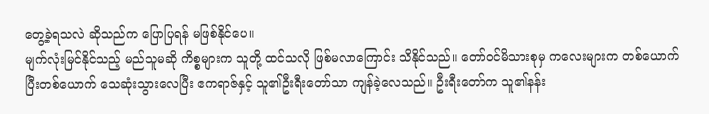တွေ့ခဲ့ရသလဲ ဆိုသည်က ပြောပြရန် မဖြစ်နိုင်ပေ။
မျက်လုံးမြင်နိုင်သည့် မည်သူမဆို ကိစ္စများက သူတို့ ထင်သလို ဖြစ်မလာကြောင်း သိနိုင်သည်။ တော်ဝင်မိသားစုမှ ကလေးများက တစ်ယောက်ပြီးတစ်ယောက် သေဆုံးသွားလေပြီး ဧကရာဇ်နှင့် သူ၏ဦးရီးတော်သာ ကျန်ခဲ့လေသည်။ ဦးရီးတော်က သူ၏နန်း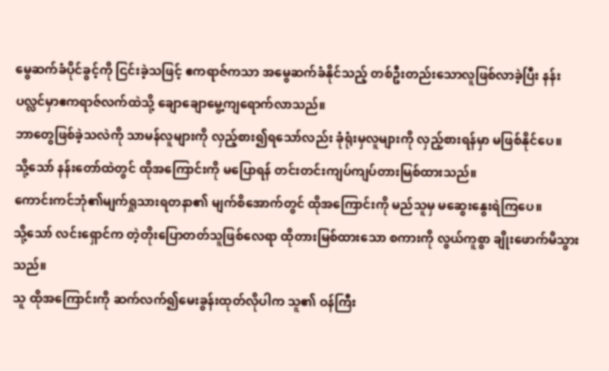မွေဆက်ခံပိုင်ခွင့်ကို ငြင်းခဲ့သဖြင့် ဧကရာဇ်ကသာ အမွေဆက်ခံနိုင်သည့် တစ်ဦးတည်းသောလူဖြစ်လာခဲ့ပြီး နန်းပလ္လင်မှာဧကရာဇ်လက်ထဲသို့ ချောချောမွေ့ကျရောက်လာသည်။
ဘာတွေဖြစ်ခဲ့သလဲကို သာမန်လူများကို လှည့်စား၍ရသော်လည်း ခုံရုံးမှလူများကို လှည့်စားရန်မှာ မဖြစ်နိုင်ပေ။
သို့သော် နန်းတော်ထဲတွင် ထိုအကြောင်းကို မပြောရန် တင်းတင်းကျပ်ကျပ်တားမြစ်ထားသည်။
ကောင်းကင်ဘုံ၏မျက်ရှုသားရတနာ၏ မျက်စိအောက်တွင် ထိုအကြောင်းကို မည်သူမှ မဆွေးနွေးရဲကြပေ။
သို့သော် လင်းရှောင်က တဲ့တိုးပြောတတ်သူဖြစ်လေရာ ထိုတားမြစ်ထားသော စကားကို လွယ်ကူစွာ ချိုးဖောက်မိသွားသည်။
သူ ထိုအကြောင်းကို ဆက်လက်၍မေးခွန်းထုတ်လိုပါက သူ၏ ဝန်ကြီး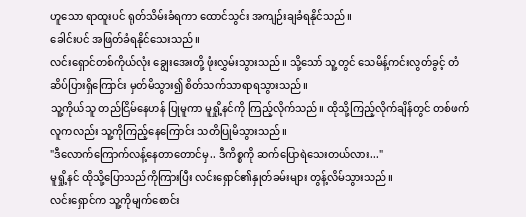ဟူသော ရာထူးပင် ရုတ်သိမ်းခံရကာ ထောင်သွင်း အကျဉ်းချခံရနိုင်သည်။
ခေါင်းပင် အဖြတ်ခံရနိုင်သေးသည်။
လင်းရှောင်တစ်ကိုယ်လုံး ချွေးအေးတို့ ဖုံးလွှမ်းသွားသည်။ သို့သော် သူ့တွင် သေမိန့်ကင်းလွတ်ခွင့် တံဆိပ်ပြားရှိကြောင်း မှတ်မိသွား၍ စိတ်သက်သာရာရသွားသည်။
သူ့ကိုယ်သူ တည်ငြိမ်နေဟန် ပြုမူကာ မူရှို့နင်ကို ကြည့်လိုက်သည်။ ထိုသို့ကြည့်လိုက်ချိန်တွင် တစ်ဖက်လူကလည်း သူ့ကိုကြည့်နေကြောင်း သတိပြုမိသွားသည်။
"ဒီလောက်ကြောက်လန့်နေတာတောင်မှ.. ဒီကိစ္စကို ဆက်ပြောရဲသေးတယ်လား..."
မူရှို့နင် ထိုသို့ပြောသည်ကိုကြားပြီး လင်းရှောင်၏နှုတ်ခမ်းများ တွန့်လိမ်သွားသည်။
လင်းရှောင်က သူ့ကိုမျက်စောင်း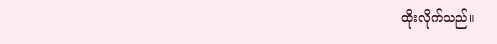ထိုးလိုက်သည်။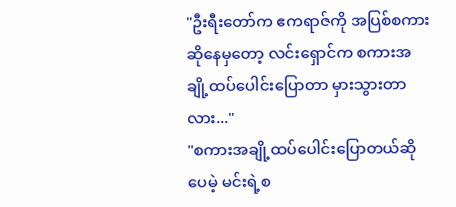"ဦးရီးတော်က ဧကရာဇ်ကို အပြစ်စကားဆိုနေမှတော့ လင်းရှောင်က စကားအချို့ထပ်ပေါင်းပြောတာ မှားသွားတာလား..."
"စကားအချို့ထပ်ပေါင်းပြောတယ်ဆိုပေမဲ့ မင်းရဲ့စ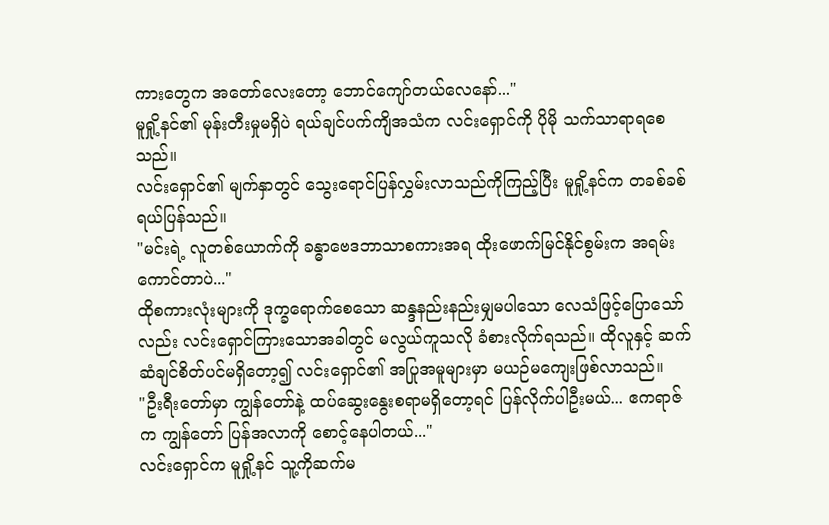ကားတွေက အတော်လေးတော့ ဘောင်ကျော်တယ်လေနော်..."
မူရှို့နင်၏ မုန်းတီးမှုမရှိပဲ ရယ်ချင်ပက်ကျိအသံက လင်းရှောင်ကို ပိုမို သက်သာရာရစေသည်။
လင်းရှောင်၏ မျက်နှာတွင် သွေးရောင်ပြန်လွှမ်းလာသည်ကိုကြည့်ပြီး မူရှို့နင်က တခစ်ခစ်ရယ်ပြန်သည်။
"မင်းရဲ့ လူတစ်ယောက်ကို ခန္ဓာဗေဒဘာသာစကားအရ ထိုးဖောက်မြင်နိုင်စွမ်းက အရမ်းကောင်တာပဲ..."
ထိုစကားလုံးများကို ဒုက္ခရောက်စေသော ဆန္ဒနည်းနည်းမျှမပါသော လေသံဖြင့်ပြောသော်လည်း လင်းရှောင်ကြားသောအခါတွင် မလွယ်ကူသလို ခံစားလိုက်ရသည်။ ထိုလူနှင့် ဆက်ဆံချင်စိတ်ပင်မရှိတော့၍ လင်းရှောင်၏ အပြုအမူများမှာ မယဉ်မကျေးဖြစ်လာသည်။
"ဦးရီးတော်မှာ ကျွန်တော်နဲ့ ထပ်ဆွေးနွေးစရာမရှိတော့ရင် ပြန်လိုက်ပါဦးမယ်... ဧကရာဇ်က ကျွန်တော် ပြန်အလာကို စောင့်နေပါတယ်..."
လင်းရှောင်က မူရှို့နင် သူ့ကိုဆက်မ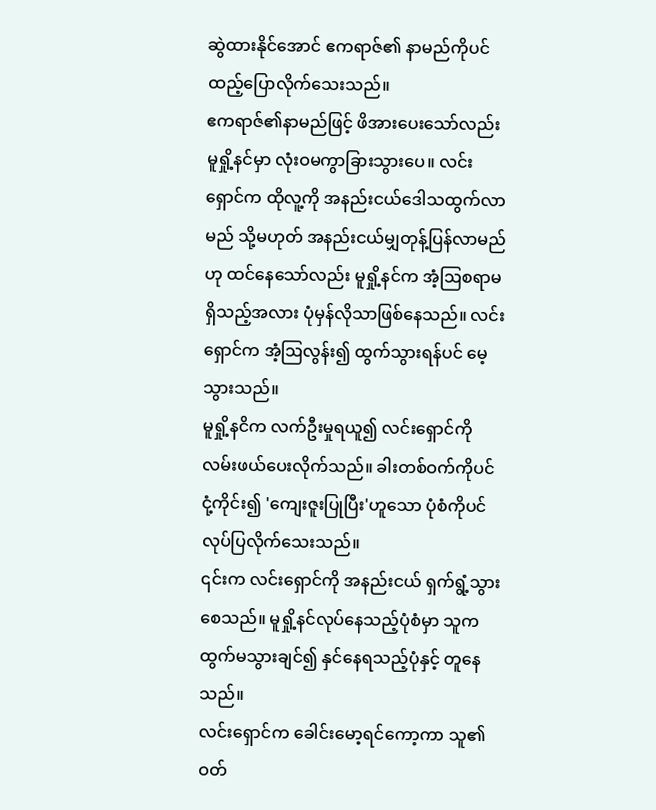ဆွဲထားနိုင်အောင် ဧကရာဇ်၏ နာမည်ကိုပင် ထည့်ပြောလိုက်သေးသည်။
ဧကရာဇ်၏နာမည်ဖြင့် ဖိအားပေးသော်လည်း မူရှို့နင်မှာ လုံးဝမကွာခြားသွားပေ။ လင်းရှောင်က ထိုလူ့ကို အနည်းငယ်ဒေါသထွက်လာမည် သို့မဟုတ် အနည်းငယ်မျှတုန့်ပြန်လာမည်ဟု ထင်နေသော်လည်း မူရှို့နင်က အံ့ဩစရာမရှိသည့်အလား ပုံမှန်လိုသာဖြစ်နေသည်။ လင်းရှောင်က အံ့ဩလွန်း၍ ထွက်သွားရန်ပင် မေ့သွားသည်။
မူရှို့နငိက လက်ဦးမှုရယူ၍ လင်းရှောင်ကိုလမ်းဖယ်ပေးလိုက်သည်။ ခါးတစ်ဝက်ကိုပင် ငုံ့ကိုင်း၍ 'ကျေးဇူးပြုပြီး'ဟူသော ပုံစံကိုပင် လုပ်ပြလိုက်သေးသည်။
၎င်းက လင်းရှောင်ကို အနည်းငယ် ရှက်ရွံ့သွားစေသည်။ မူရှို့နင်လုပ်နေသည့်ပုံစံမှာ သူက ထွက်မသွားချင်၍ နှင်နေရသည့်ပုံနှင့် တူနေသည်။
လင်းရှောင်က ခေါင်းမော့ရင်ကော့ကာ သူ၏ဝတ်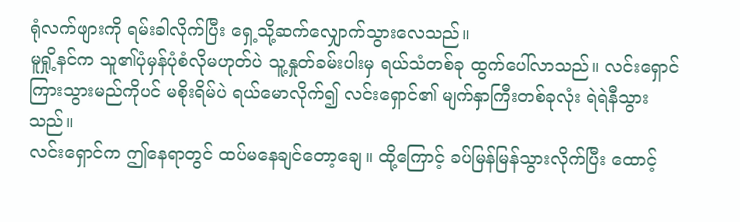ရုံလက်ဖျားကို ရမ်းခါလိုက်ပြီး ရှေ့သို့ဆက်လျှောက်သွားလေသည်။
မူရှို့နင်က သူ၏ပုံမှန်ပုံစံလိုမဟုတ်ပဲ သူ့နှုတ်ခမ်းပါးမှ ရယ်သံတစ်ခု ထွက်ပေါ်လာသည်။ လင်းရှောင်ကြားသွားမည်ကိုပင် မစိုးရိမ်ပဲ ရယ်မောလိုက်၍ လင်းရှောင်၏ မျက်နှာကြီးတစ်ခုလုံး ရဲရဲနီသွားသည်။
လင်းရှောင်က ဤနေရာတွင် ထပ်မနေချင်တော့ချေ။ ထို့ကြောင့် ခပ်မြန်မြန်သွားလိုက်ပြီး ထောင့်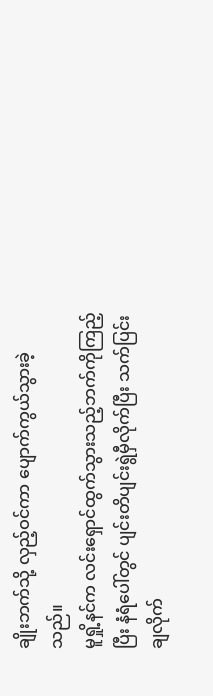ချိုးဘက်သို့ လှည့်ဝင်ကာ ပျောက်ကွယ်သွားခဲ့သည်။
မူရှို့နင်က လင်းရှောင်ထွက်သွားသည့်ဘက်ကိုကြည့်ပြီး နံရံပေါ်တွင် ပျင်းတိပျင်းရွဲမှီလိုက်ပြီး သက်ပြင်းချလိုက်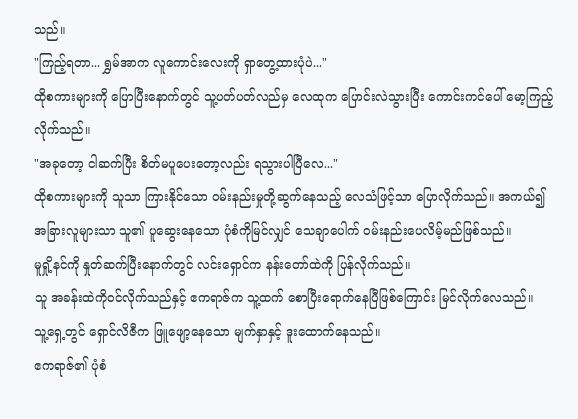သည်။
"ကြည့်ရတာ... ရွှမ်အာက လူကောင်းလေးကို ရှာတွေ့ထားပုံပဲ..."
ထိုစကားများကို ပြောပြီးနောက်တွင် သူ့ပတ်ပတ်လည်မှ လေထုက ပြောင်းလဲသွားပြီး ကောင်းကင်ပေါ် မော့ကြည့်လိုက်သည်။
"အခုတော့ ငါဆက်ပြီး စိတ်မပူပေးတော့လည်း ရသွားပါပြီလေ..."
ထိုစကားများကို သူသာ ကြားနိုင်သော ဝမ်းနည်းမှုတို့ဆွက်နေသည့် လေသံဖြင့်သာ ပြောလိုက်သည်။ အကယ်၍ အခြားလူများသာ သူ၏ ပူဆွေးနေသော ပုံစံကိုမြင်လျှင် သေချာပေါက် ဝမ်းနည်းပေလိမ့်မည်ဖြစ်သည်။
မူရှို့နင်ကို နှုတ်ဆက်ပြီးနောက်တွင် လင်းရှောင်က နန်းတော်ထဲကို ပြန်လိုက်သည်။
သူ အခန်းထဲကိုဝင်လိုက်သည်နှင့် ဧကရာဇ်က သူ့ထက် စောပြီးရောက်နေပြီဖြစ်ကြောင်း မြင်လိုက်လေသည်။
သူ့ရှေ့တွင် ရှောင်လိဇီက ဖြူဖျော့နေသော မျက်နှာနှင့် ဒူးထောက်နေသည်။
ဧကရာဇ်၏ ပုံစံ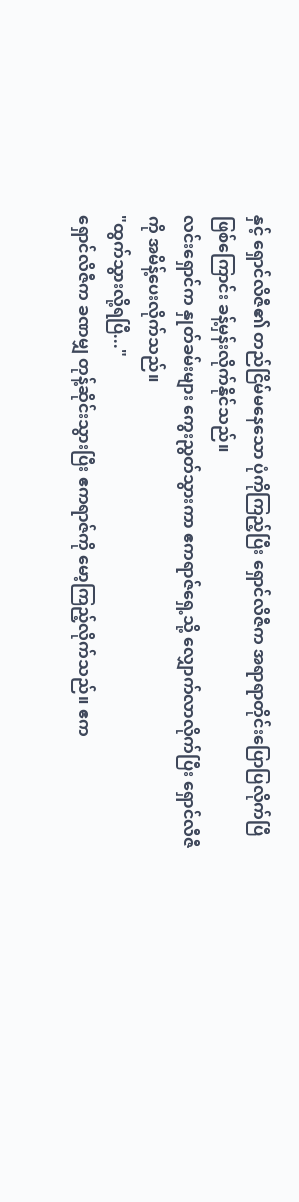နှင့် ရှောင်လိဇီ၏ တည်ငြိမ်မနေသော ပုံကိုကြည့်ပြီး ရှောင်လိဇီက အရာရာတိုင်းပြောပြလိုက်ပြီဖြစ်ကြောင်း ခန့်မှန်းလိုက်နိုင်သည်။
လင်းရှောင်က နှုတ်ခမ်းများ ကွေးညွတ်သွားကာ ဧကရာဇ်ရှေ့သို့ လျှောက်လာလိုက်ပြီး ရှောင်လီဇီကို အမိန့်ပေးလိုက်သည်။
"ထွက်သွားလို့ရပြီ..."
ရှောင်လိဇီက ခဏမျှ တုန့်ဆိုင်းသွားပြီး ဧကရာဇ်ကို မော့ကြည့်လိုက်သည်။ ဧက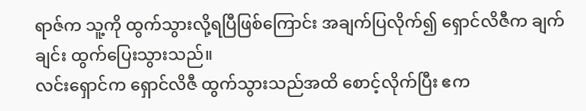ရာဇ်က သူ့ကို ထွက်သွားလို့ရပြီဖြစ်ကြောင်း အချက်ပြလိုက်၍ ရှောင်လိဇီက ချက်ချင်း ထွက်ပြေးသွားသည်။
လင်းရှောင်က ရှောင်လိဇီ ထွက်သွားသည်အထိ စောင့်လိုက်ပြီး ဧက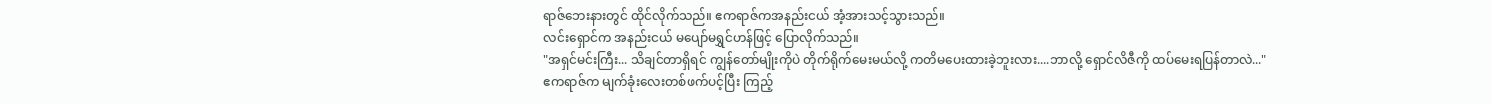ရာဇ်ဘေးနားတွင် ထိုင်လိုက်သည်။ ဧကရာဇ်ကအနည်းငယ် အံ့အားသင့်သွားသည်။
လင်းရှောင်က အနည်းငယ် မပျော်မရွှင်ဟန်ဖြင့် ပြောလိုက်သည်။
"အရှင်မင်းကြီး... သိချင်တာရှိရင် ကျွန်တော်မျိုးကိုပဲ တိုက်ရိုက်မေးမယ်လို့ ကတိမပေးထားခဲ့ဘူးလား....ဘာလို့ ရှောင်လိဇီကို ထပ်မေးရပြန်တာလဲ..."
ဧကရာဇ်က မျက်ခုံးလေးတစ်ဖက်ပင့်ပြီး ကြည့်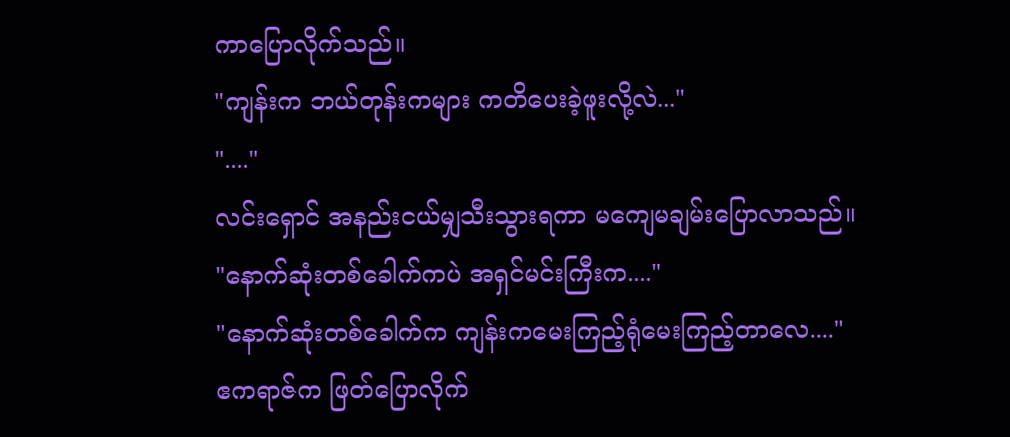ကာပြောလိုက်သည်။
"ကျန်းက ဘယ်တုန်းကများ ကတိပေးခဲ့ဖူးလို့လဲ..."
"...."
လင်းရှောင် အနည်းငယ်မျှသီးသွားရကာ မကျေမချမ်းပြောလာသည်။
"နောက်ဆုံးတစ်ခေါက်ကပဲ အရှင်မင်းကြီးက...."
"နောက်ဆုံးတစ်ခေါက်က ကျန်းကမေးကြည့်ရုံမေးကြည့်တာလေ...."
ဧကရာဇ်က ဖြတ်ပြောလိုက်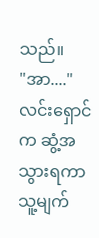သည်။
"အာ...."
လင်းရှောင်က ဆွံ့အသွားရကာ သူ့မျက်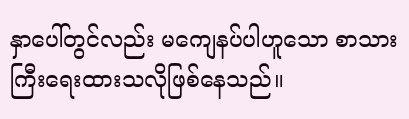နှာပေါ်တွင်လည်း မကျေနပ်ပါဟူသော စာသားကြီးရေးထားသလိုဖြစ်နေသည်။